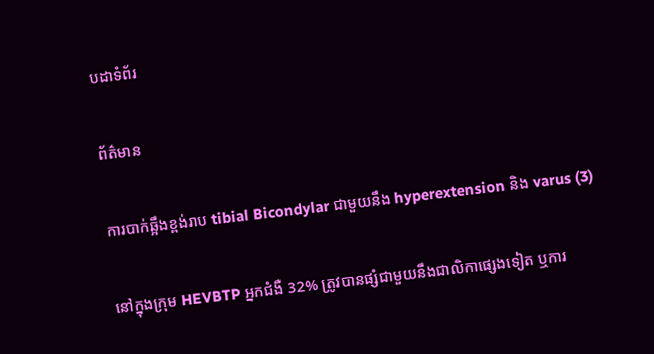បដាទំព័រ

ព័ត៌មាន

ការបាក់ឆ្អឹងខ្ពង់រាប tibial Bicondylar ជាមួយនឹង hyperextension និង varus (3)

នៅក្នុងក្រុម HEVBTP អ្នកជំងឺ 32% ត្រូវបានផ្សំជាមួយនឹងជាលិកាផ្សេងទៀត ឬការ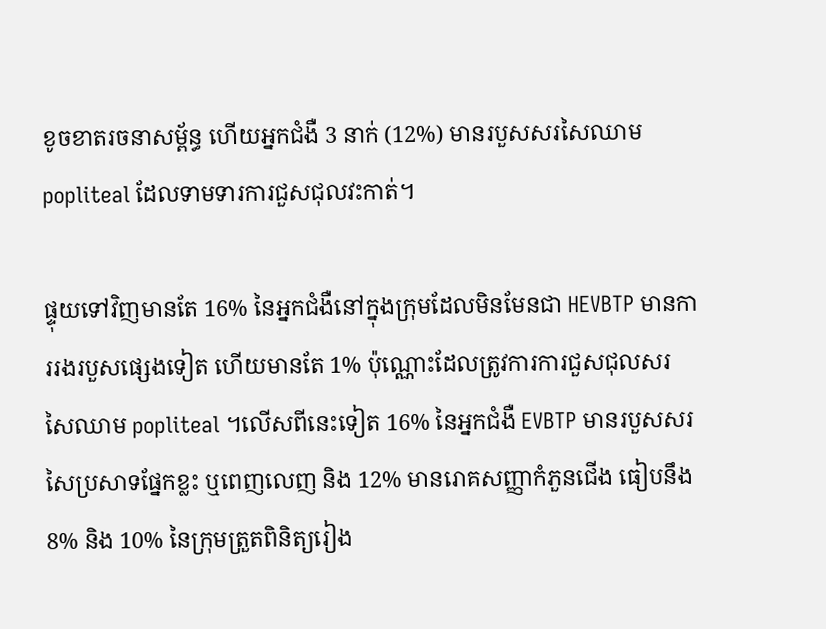ខូចខាតរចនាសម្ព័ន្ធ ហើយអ្នកជំងឺ 3 នាក់ (12%) មានរបួសសរសៃឈាម popliteal ដែលទាមទារការជួសជុលវះកាត់។

ផ្ទុយទៅវិញមានតែ 16% នៃអ្នកជំងឺនៅក្នុងក្រុមដែលមិនមែនជា HEVBTP មានការរងរបួសផ្សេងទៀត ហើយមានតែ 1% ប៉ុណ្ណោះដែលត្រូវការការជួសជុលសរសៃឈាម popliteal ។លើសពីនេះទៀត 16% នៃអ្នកជំងឺ EVBTP មានរបួសសរសៃប្រសាទផ្នែកខ្លះ ឬពេញលេញ និង 12% មានរោគសញ្ញាកំភួនជើង ធៀបនឹង 8% និង 10% នៃក្រុមត្រួតពិនិត្យរៀង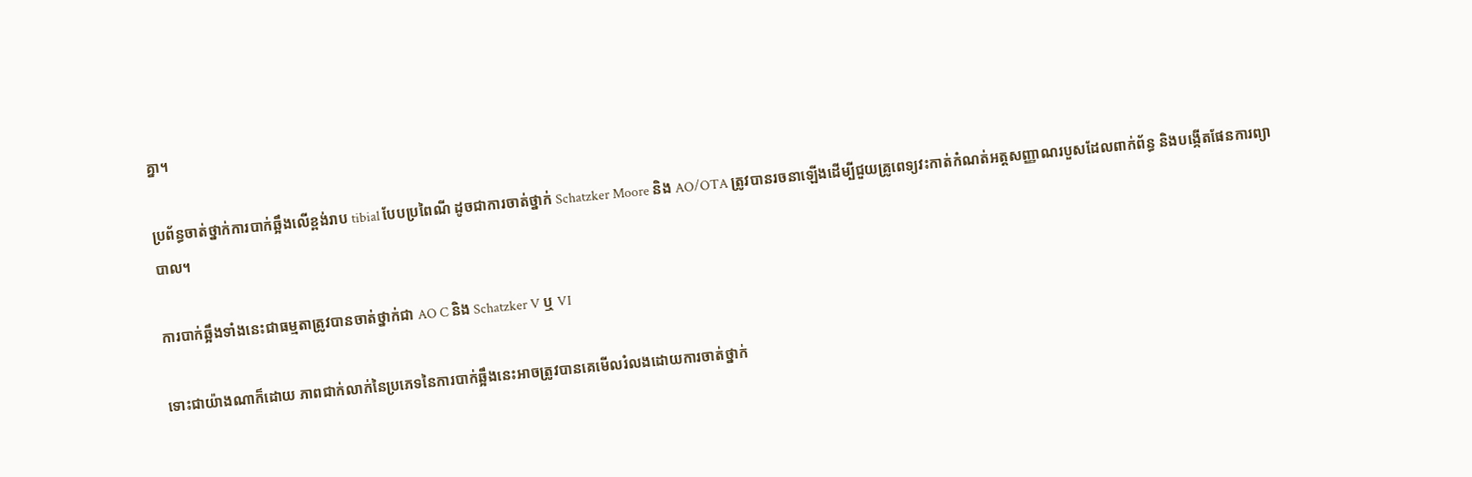គ្នា។

ប្រព័ន្ធចាត់ថ្នាក់ការបាក់ឆ្អឹងលើខ្ពង់រាប tibial បែបប្រពៃណី ដូចជាការចាត់ថ្នាក់ Schatzker Moore និង AO/OTA ត្រូវបានរចនាឡើងដើម្បីជួយគ្រូពេទ្យវះកាត់កំណត់អត្តសញ្ញាណរបួសដែលពាក់ព័ន្ធ និងបង្កើតផែនការព្យាបាល។

ការបាក់ឆ្អឹងទាំងនេះជាធម្មតាត្រូវបានចាត់ថ្នាក់ជា AO C និង Schatzker V ឬ VI

ទោះជាយ៉ាងណាក៏ដោយ ភាពជាក់លាក់នៃប្រភេទនៃការបាក់ឆ្អឹងនេះអាចត្រូវបានគេមើលរំលងដោយការចាត់ថ្នាក់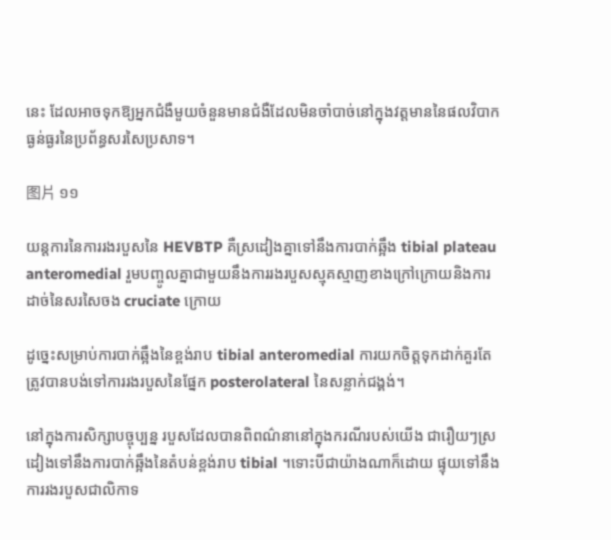នេះ ដែលអាចទុកឱ្យអ្នកជំងឺមួយចំនួនមានជំងឺដែលមិនចាំបាច់នៅក្នុងវត្តមាននៃផលវិបាកធ្ងន់ធ្ងរនៃប្រព័ន្ធសរសៃប្រសាទ។

图片 ១១

យន្តការនៃការរងរបួសនៃ HEVBTP គឺស្រដៀងគ្នាទៅនឹងការបាក់ឆ្អឹង tibial plateau anteromedial រួមបញ្ចូលគ្នាជាមួយនឹងការរងរបួសស្មុគស្មាញខាងក្រៅក្រោយនិងការដាច់នៃសរសៃចង cruciate ក្រោយ

ដូច្នេះសម្រាប់ការបាក់ឆ្អឹងនៃខ្ពង់រាប tibial anteromedial ការយកចិត្តទុកដាក់គួរតែត្រូវបានបង់ទៅការរងរបួសនៃផ្នែក posterolateral នៃសន្លាក់ជង្គង់។

នៅក្នុងការសិក្សាបច្ចុប្បន្ន របួសដែលបានពិពណ៌នានៅក្នុងករណីរបស់យើង ជារឿយៗស្រដៀងទៅនឹងការបាក់ឆ្អឹងនៃតំបន់ខ្ពង់រាប tibial ។ទោះបីជាយ៉ាងណាក៏ដោយ ផ្ទុយទៅនឹងការរងរបួសជាលិកាទ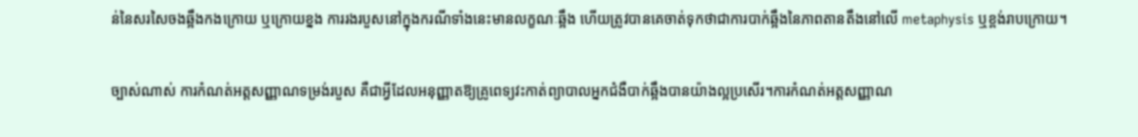ន់នៃសរសៃចងឆ្អឹងកងក្រោយ ឬក្រោយខ្នង ការរងរបួសនៅក្នុងករណីទាំងនេះមានលក្ខណៈឆ្អឹង ហើយត្រូវបានគេចាត់ទុកថាជាការបាក់ឆ្អឹងនៃភាពតានតឹងនៅលើ metaphysis ឬខ្ពង់រាបក្រោយ។

ច្បាស់ណាស់ ការកំណត់អត្តសញ្ញាណទម្រង់របួស គឺជាអ្វីដែលអនុញ្ញាតឱ្យគ្រូពេទ្យវះកាត់ព្យាបាលអ្នកជំងឺបាក់ឆ្អឹងបានយ៉ាងល្អប្រសើរ។ការកំណត់អត្តសញ្ញាណ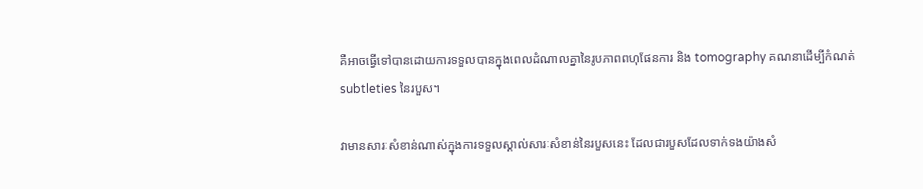គឺអាចធ្វើទៅបានដោយការទទួលបានក្នុងពេលដំណាលគ្នានៃរូបភាពពហុផែនការ និង tomography គណនាដើម្បីកំណត់ subtleties នៃរបួស។

វាមានសារៈសំខាន់ណាស់ក្នុងការទទួលស្គាល់សារៈសំខាន់នៃរបួសនេះ ដែលជារបួសដែលទាក់ទងយ៉ាងសំ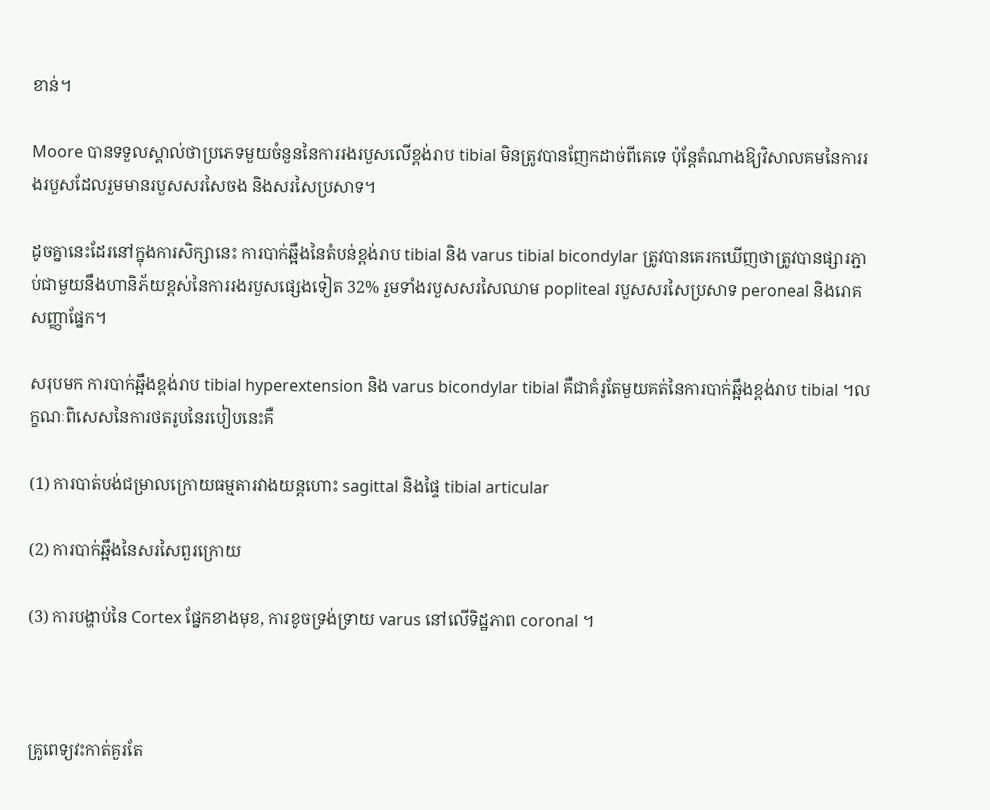ខាន់។

Moore បានទទួលស្គាល់ថាប្រភេទមួយចំនួននៃការរងរបួសលើខ្ពង់រាប tibial មិនត្រូវបានញែកដាច់ពីគេទេ ប៉ុន្តែតំណាងឱ្យវិសាលគមនៃការរងរបួសដែលរួមមានរបួសសរសៃចង និងសរសៃប្រសាទ។

ដូចគ្នានេះដែរនៅក្នុងការសិក្សានេះ ការបាក់ឆ្អឹងនៃតំបន់ខ្ពង់រាប tibial និង varus tibial bicondylar ត្រូវបានគេរកឃើញថាត្រូវបានផ្សារភ្ជាប់ជាមួយនឹងហានិភ័យខ្ពស់នៃការរងរបួសផ្សេងទៀត 32% រួមទាំងរបួសសរសៃឈាម popliteal របួសសរសៃប្រសាទ peroneal និងរោគសញ្ញាផ្នែក។

សរុបមក ការបាក់ឆ្អឹងខ្ពង់រាប tibial hyperextension និង varus bicondylar tibial គឺជាគំរូតែមួយគត់នៃការបាក់ឆ្អឹងខ្ពង់រាប tibial ។លក្ខណៈពិសេសនៃការថតរូបនៃរបៀបនេះគឺ

(1) ការបាត់បង់ជម្រាលក្រោយធម្មតារវាងយន្តហោះ sagittal និងផ្ទៃ tibial articular

(2) ការបាក់ឆ្អឹងនៃសរសៃពួរក្រោយ

(3) ការបង្ហាប់នៃ Cortex ផ្នែកខាងមុខ, ការខូចទ្រង់ទ្រាយ varus នៅលើទិដ្ឋភាព coronal ។



គ្រូពេទ្យវះកាត់គួរតែ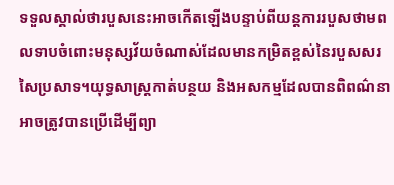ទទួលស្គាល់ថារបួសនេះអាចកើតឡើងបន្ទាប់ពីយន្តការរបួសថាមពលទាបចំពោះមនុស្សវ័យចំណាស់ដែលមានកម្រិតខ្ពស់នៃរបួសសរសៃប្រសាទ។យុទ្ធសាស្រ្តកាត់បន្ថយ និងអសកម្មដែលបានពិពណ៌នាអាចត្រូវបានប្រើដើម្បីព្យា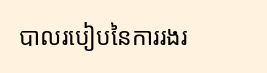បាលរបៀបនៃការរងរ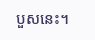បួសនេះ។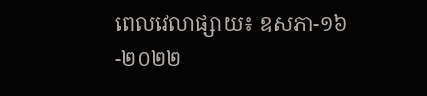ពេលវេលាផ្សាយ៖ ឧសភា-១៦-២០២២